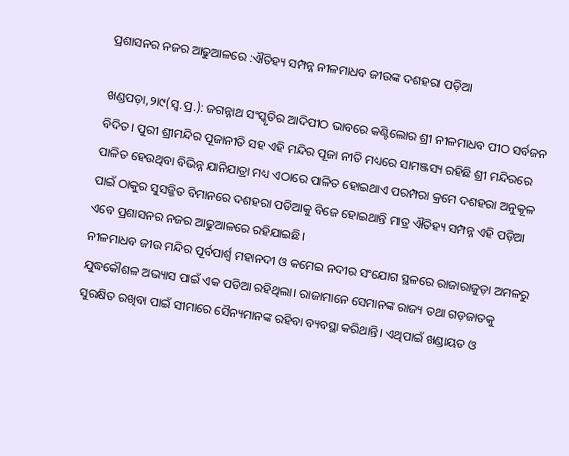ପ୍ରଶାସନର ନଜର ଆଢୁଆଳରେ :ଐତିହ୍ୟ ସମ୍ପନ୍ନ ନୀଳମାଧବ ଜୀଉଙ୍କ ଦଶହରା ପଡ଼ିଆ

ଖଣ୍ଡପଡ଼ା,୨ା୯(ସ୍ବ.ପ୍ର.): ଜଗନ୍ନାଥ ସଂସ୍କୃତିର ଆଦିପୀଠ ଭାବରେ କଣ୍ଟିଲୋର ଶ୍ରୀ ନୀଳମାଧବ ପୀଠ ସର୍ବଜନ ବିଦିତ। ପୁରୀ ଶ୍ରୀମନ୍ଦିର ପୂଜାନୀତି ସହ ଏହି ମନ୍ଦିର ପୂଜା ନୀତି ମଧ୍ୟରେ ସାମଞ୍ଜସ୍ୟ ରହିଛି ଶ୍ରୀ ମନ୍ଦିରରେ ପାଳିତ ହେଉଥିବା ବିଭିନ୍ନ ଯାନିଯାତ୍ରା ମଧ୍ୟ ଏଠାରେ ପାଳିତ ହୋଇଥାଏ ପରମ୍ପରା କ୍ରମେ ଦଶହରା ଅନୁକୂଳ ପାଇଁ ଠାକୁର ସୁସଜ୍ଜିତ ବିମାନରେ ଦଶହରା ପଡିଆକୁ ବିଜେ ହୋଇଥାନ୍ତି ମାତ୍ର ଐତିହ୍ୟ ସମ୍ପନ୍ନ ଏହି ପଡ଼ିଆ ଏବେ ପ୍ରଶାସନର ନଜର ଆଢୁଆଳରେ ରହିଯାଇଛି।
ନୀଳମାଧବ ଜୀଉ ମନ୍ଦିର ପୂର୍ବପାର୍ଶ୍ୱ ମହାନଦୀ ଓ କମେଇ ନଦୀର ସଂଯୋଗ ସ୍ଥଳରେ ରାଜାରାଜୁଡ଼ା ଅମଳରୁ ଯୁଦ୍ଧକୌଶଳ ଅଭ୍ୟାସ ପାଇଁ ଏକ ପଡିଆ ରହିଥିଲା। ରାଜାମାନେ ସେମାନଙ୍କ ରାଜ୍ୟ ତଥା ଗଡ଼ଜାତକୁ ସୁରକ୍ଷିତ ରଖିବା ପାଇଁ ସୀମାରେ ସୈନ୍ୟମାନଙ୍କ ରହିବା ବ୍ୟବସ୍ଥା କରିଥାନ୍ତି। ଏଥିପାଇଁ ଖଣ୍ଡାୟତ ଓ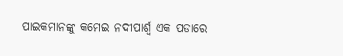ପାଇକମାନଙ୍କୁ କମେଇ ନଦୀପାର୍ଶ୍ୱ ଏକ ପଡାରେ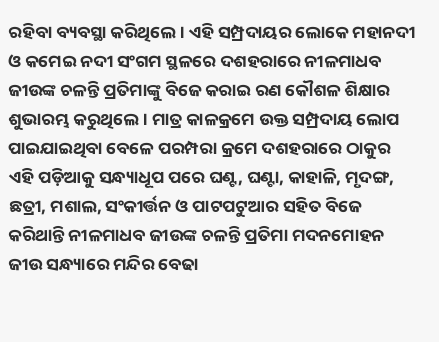ରହିବା ବ୍ୟବସ୍ଥା କରିଥିଲେ। ଏହି ସମ୍ପ୍ରଦାୟର ଲୋକେ ମହାନଦୀ ଓ କମେଇ ନଦୀ ସଂଗମ ସ୍ଥଳରେ ଦଶହରାରେ ନୀଳମାଧବ ଜୀଉଙ୍କ ଚଳନ୍ତି ପ୍ରତିମାଙ୍କୁ ବିଜେ କରାଇ ରଣ କୌଶଳ ଶିକ୍ଷାର ଶୁଭାରମ୍ଭ କରୁଥିଲେ। ମାତ୍ର କାଳକ୍ରମେ ଉକ୍ତ ସମ୍ପ୍ରଦାୟ ଲୋପ ପାଇଯାଇଥିବା ବେଳେ ପରମ୍ପରା କ୍ରମେ ଦଶହରାରେ ଠାକୁର ଏହି ପଡ଼ିଆକୁ ସନ୍ଧ୍ୟାଧୂପ ପରେ ଘଣ୍ଟ, ଘଣ୍ଟା, କାହାଳି, ମୃଦଙ୍ଗ, ଛତ୍ରୀ, ମଶାଲ, ସଂକୀର୍ତ୍ତନ ଓ ପାଟପଟୁଆର ସହିତ ବିଜେ କରିଥାନ୍ତି ନୀଳମାଧବ ଜୀଉଙ୍କ ଚଳନ୍ତି ପ୍ରତିମା ମଦନମୋହନ ଜୀଉ ସନ୍ଧ୍ୟାରେ ମନ୍ଦିର ବେଢା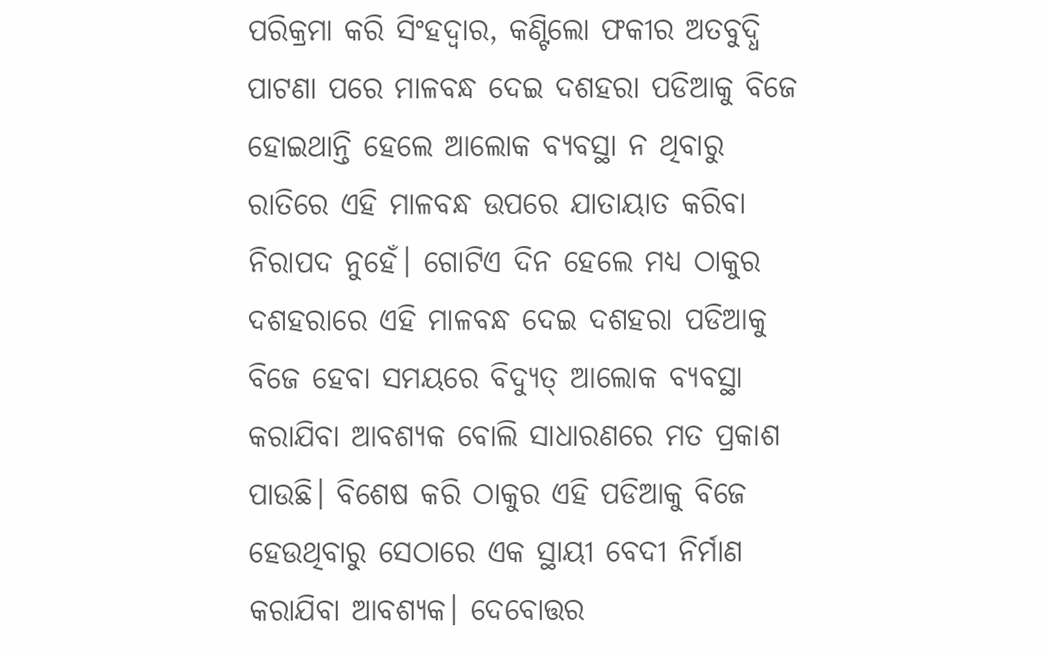ପରିକ୍ରମା କରି ସିଂହଦ୍ୱାର, କଣ୍ଟିଲୋ ଫକୀର ଅତବୁଦ୍ଧି ପାଟଣା ପରେ ମାଳବନ୍ଧ ଦେଇ ଦଶହରା ପଡିଆକୁ ବିଜେ ହୋଇଥାନ୍ତି ହେଲେ ଆଲୋକ ବ୍ୟବସ୍ଥା ନ ଥିବାରୁ ରାତିରେ ଏହି ମାଳବନ୍ଧ ଉପରେ ଯାତାୟାତ କରିବା ନିରାପଦ ନୁହେଁ। ଗୋଟିଏ ଦିନ ହେଲେ ମଧ୍ୟ ଠାକୁର ଦଶହରାରେ ଏହି ମାଳବନ୍ଧ ଦେଇ ଦଶହରା ପଡିଆକୁ ବିଜେ ହେବା ସମୟରେ ବିଦ୍ୟୁତ୍‌ ଆଲୋକ ବ୍ୟବସ୍ଥା କରାଯିବା ଆବଶ୍ୟକ ବୋଲି ସାଧାରଣରେ ମତ ପ୍ରକାଶ ପାଉଛି। ବିଶେଷ କରି ଠାକୁର ଏହି ପଡିଆକୁ ବିଜେ ହେଉଥିବାରୁ ସେଠାରେ ଏକ ସ୍ଥାୟୀ ବେଦୀ ନିର୍ମାଣ କରାଯିବା ଆବଶ୍ୟକ। ଦେବୋତ୍ତର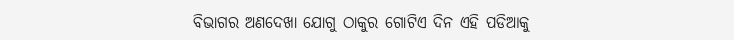ବିଭାଗର ଅଣଦେଖା ଯୋଗୁ ଠାକୁର ଗୋଟିଏ ଦିନ ଏହି ପଡିଆକୁ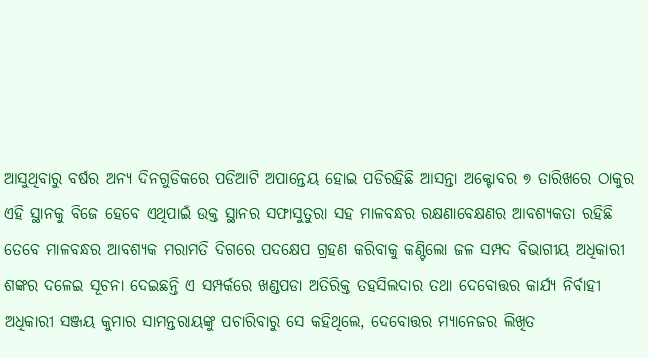ଆସୁଥିବାରୁ ବର୍ଷର ଅନ୍ୟ ଦିନଗୁଡିକରେ ପଡିଆଟି ଅପାନ୍ତେୟ ହୋଇ ପଡିରହିଛି ଆସନ୍ତା ଅକ୍ଟୋବର ୭ ତାରିଖରେ ଠାକୁର ଏହି ସ୍ଥାନକୁ ବିଜେ ହେବେ ଏଥିପାଇଁ ଉକ୍ତ ସ୍ଥାନର ସଫାସୁତୁରା ସହ ମାଳବନ୍ଧର ରକ୍ଷଣାବେକ୍ଷଣର ଆବଶ୍ୟକତା ରହିଛି ତେବେ ମାଳବନ୍ଧର ଆବଶ୍ୟକ ମରାମତି ଦିଗରେ ପଦକ୍ଷେପ ଗ୍ରହଣ କରିବାକୁ କଣ୍ଟିଲୋ ଜଳ ସମ୍ପଦ ବିଭାଗୀୟ ଅଧିକାରୀ ଶଙ୍କର ଦଳେଇ ସୂଚନା ଦେଇଛନ୍ତି ଏ ସମ୍ପର୍କରେ ଖଣ୍ଡପଡା ଅତିରିକ୍ତ ତହସିଲଦାର ତଥା ଦେବୋତ୍ତର କାର୍ଯ୍ୟ ନିର୍ବାହୀ ଅଧିକାରୀ ସଞ୍ଜୟ କୁମାର ସାମନ୍ତରାୟଙ୍କୁ ପଚାରିବାରୁ ସେ କହିଥିଲେ, ଦେବୋତ୍ତର ମ୍ୟାନେଜର ଲିଖିତ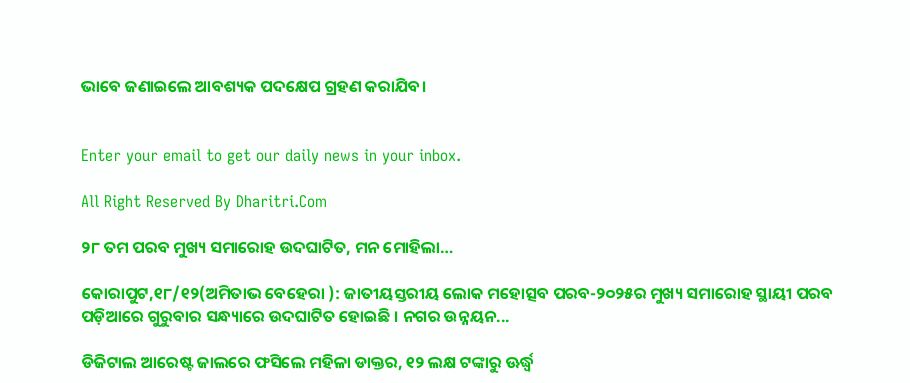ଭାବେ ଜଣାଇଲେ ଆବଶ୍ୟକ ପଦକ୍ଷେପ ଗ୍ରହଣ କରାଯିବ।


Enter your email to get our daily news in your inbox.

All Right Reserved By Dharitri.Com

୨୮ ତମ ପରବ ମୁଖ୍ୟ ସମାରୋହ ଉଦଘାଟିତ, ମନ ମୋହିଲା…

କୋରାପୁଟ,୧୮/୧୨(ଅମିତାଭ ବେହେରା ): ଜାତୀୟସ୍ତରୀୟ ଲୋକ ମହୋତ୍ସବ ପରବ-୨୦୨୫ର ମୁଖ୍ୟ ସମାରୋହ ସ୍ଥାୟୀ ପରବ ପଡ଼ିଆରେ ଗୁରୁବାର ସନ୍ଧ୍ୟାରେ ଉଦଘାଟିତ ହୋଇଛି । ନଗର ଉନ୍ନୟନ...

ଡିଜିଟାଲ ଆରେଷ୍ଟ ଜାଲରେ ଫସିଲେ ମହିଳା ଡାକ୍ତର, ୧୨ ଲକ୍ଷ ଟଙ୍କାରୁ ଊର୍ଦ୍ଧ୍ୱ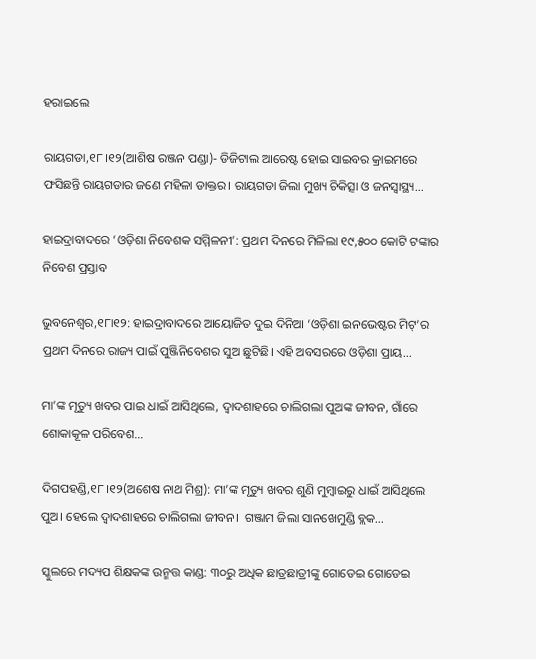ହରାଇଲେ

ରାୟଗଡା,୧୮।୧୨(ଆଶିଷ ରଞ୍ଜନ ପଣ୍ଡା)- ଡିଜିଟାଲ ଆରେଷ୍ଟ ହୋଇ ସାଇବର କ୍ରାଇମରେ ଫସିଛନ୍ତି ରାୟଗଡାର ଜଣେ ମହିଳା ଡାକ୍ତର। ରାୟଗଡା ଜିଲା ମୁଖ୍ୟ ଚିକିତ୍ସା ଓ ଜନସ୍ବାସ୍ଥ୍ୟ...

ହାଇଦ୍ରାବାଦରେ ‘ଓଡ଼ିଶା ନିବେଶକ ସମ୍ମିଳନୀ’: ପ୍ରଥମ ଦିନରେ ମିଳିଲା ୧୯,୫୦୦ କୋଟି ଟଙ୍କାର ନିବେଶ ପ୍ରସ୍ତାବ

ଭୁବନେଶ୍ୱର,୧୮ା୧୨: ହାଇଦ୍ରାବାଦରେ ଆୟୋଜିତ ଦୁଇ ଦିନିଆ ‘ଓଡ଼ିଶା ଇନଭେଷ୍ଟର ମିଟ୍’ର ପ୍ରଥମ ଦିନରେ ରାଜ୍ୟ ପାଇଁ ପୁଞ୍ଜିନିବେଶର ସୁଅ ଛୁଟିଛି। ଏହି ଅବସରରେ ଓଡ଼ିଶା ପ୍ରାୟ...

ମା’ଙ୍କ ମୃତ୍ୟୁ ଖବର ପାଇ ଧାଇଁ ଆସିଥିଲେ, ଦ୍ୱାଦଶାହରେ ଚାଲିଗଲା ପୁଅଙ୍କ ଜୀବନ, ଗାଁରେ ଶୋକାକୂଳ ପରିବେଶ…

ଦିଗପହଣ୍ଡି,୧୮।୧୨(ଅଶେଷ ନାଥ ମିଶ୍ର): ମା’ଙ୍କ ମୃତ୍ୟୁ ଖବର ଶୁଣି ମୁମ୍ବାଇରୁ ଧାଇଁ ଆସିଥିଲେ ପୁଅ। ହେଲେ ଦ୍ୱାଦଶାହରେ ଚାଲିଗଲା ଜୀବନ।  ଗଞ୍ଜାମ ଜିଲା ସାନଖେମୁଣ୍ଡି ବ୍ଲକ...

ସ୍କୁଲରେ ମଦ୍ୟପ ଶିକ୍ଷକଙ୍କ ଉନ୍ମତ୍ତ କାଣ୍ଡ: ୩୦ରୁ ଅଧିକ ଛାତ୍ରଛାତ୍ରୀଙ୍କୁ ଗୋଡେଇ ଗୋଡେଇ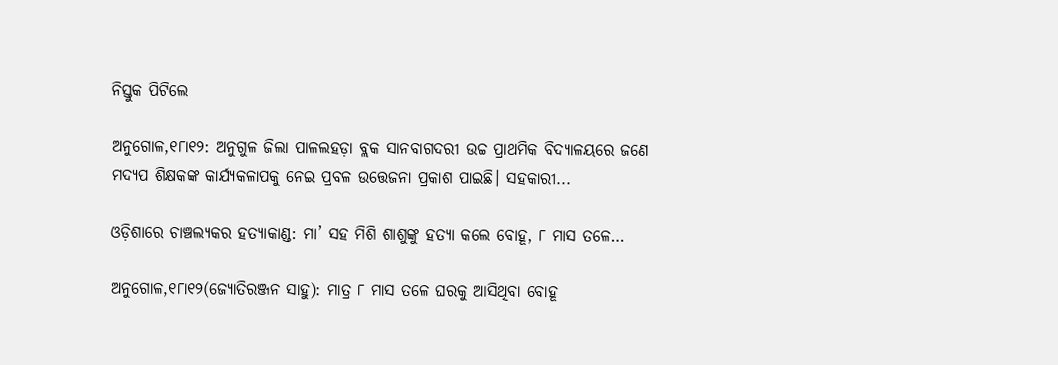ନିସ୍ତୁକ ପିଟିଲେ

ଅନୁଗୋଳ,୧୮ା୧୨: ଅନୁଗୁଳ ଜିଲା ପାଳଲହଡ଼ା ବ୍ଲକ ସାନବାଗଦରୀ ଉଚ୍ଚ ପ୍ରାଥମିକ ବିଦ୍ୟାଳୟରେ ଜଣେ ମଦ୍ୟପ ଶିକ୍ଷକଙ୍କ କାର୍ଯ୍ୟକଳାପକୁ ନେଇ ପ୍ରବଳ ଉତ୍ତେଜନା ପ୍ରକାଶ ପାଇଛି। ସହକାରୀ...

ଓଡ଼ିଶାରେ ଚାଞ୍ଚଲ୍ୟକର ହତ୍ୟାକାଣ୍ଡ: ମା’ ସହ ମିଶି ଶାଶୁଙ୍କୁ ହତ୍ୟା କଲେ ବୋହୂ, ୮ ମାସ ତଳେ…

ଅନୁଗୋଳ,୧୮ା୧୨(ଜ୍ୟୋତିରଞ୍ଜନ ସାହୁ): ମାତ୍ର ୮ ମାସ ତଳେ ଘରକୁ ଆସିଥିବା ବୋହୂ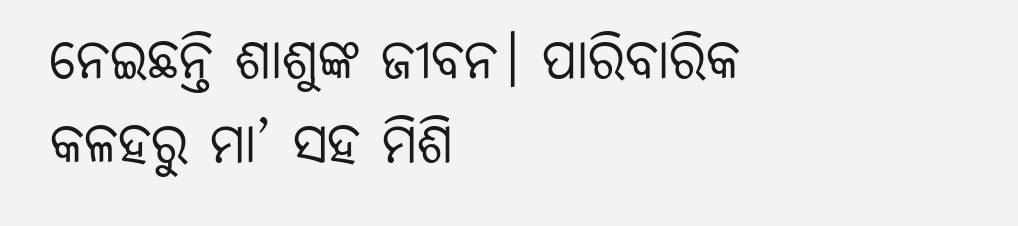ନେଇଛନ୍ତି ଶାଶୁଙ୍କ ଜୀବନ। ପାରିବାରିକ କଳହରୁ ମା’ ସହ ମିଶି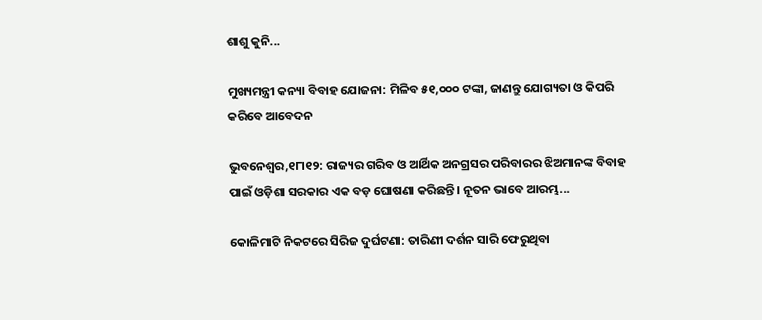ଶାଶୁ କୁନି...

ମୁଖ୍ୟମନ୍ତ୍ରୀ କନ୍ୟା ବିବାହ ଯୋଜନା: ମିଳିବ ୫୧,୦୦୦ ଟଙ୍କା, ଜାଣନ୍ତୁ ଯୋଗ୍ୟତା ଓ କିପରି କରିବେ ଆବେଦନ

ଭୁବନେଶ୍ୱର,୧୮ା୧୨: ରାଜ୍ୟର ଗରିବ ଓ ଆର୍ଥିକ ଅନଗ୍ରସର ପରିବାରର ଝିଅମାନଙ୍କ ବିବାହ ପାଇଁ ଓଡ଼ିଶା ସରକାର ଏକ ବଡ଼ ଘୋଷଣା କରିଛନ୍ତି। ନୂତନ ଭାବେ ଆରମ୍ଭ...

କୋଳିମାଟି ନିକଟରେ ସିରିଜ ଦୁର୍ଘଟଣା: ତାରିଣୀ ଦର୍ଶନ ସାରି ଫେରୁଥିବା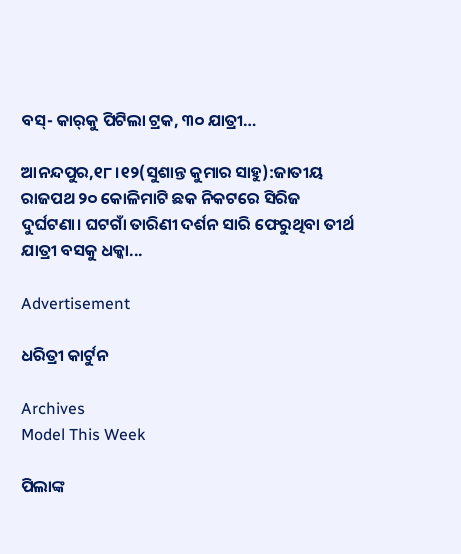ବସ୍‌- କାର୍‌କୁ ପିଟିଲା ଟ୍ରକ, ୩୦ ଯାତ୍ରୀ…

ଆନନ୍ଦପୁର,୧୮।୧୨(ସୁଶାନ୍ତ କୁମାର ସାହୁ):ଜାତୀୟ ରାଜପଥ ୨୦ କୋଳିମାଟି ଛକ ନିକଟରେ ସିରିଜ ଦୁର୍ଘଟଣା। ଘଟଗାଁ ତାରିଣୀ ଦର୍ଶନ ସାରି ଫେରୁଥିବା ତୀର୍ଥ ଯାତ୍ରୀ ବସକୁ ଧକ୍କା...

Advertisement

ଧରିତ୍ରୀ କାର୍ଟୁନ

Archives
Model This Week

ପିଲାଙ୍କ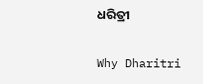ଧରିତ୍ରୀ

Why Dharitri